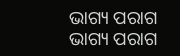ଭାଗ୍ୟ ପରାଗ
ଭାଗ୍ୟ ପରାଗ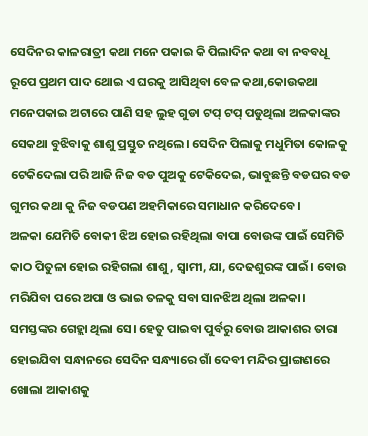ସେଦିନର କାଳରାତ୍ରୀ କଥା ମନେ ପକାଇ କି ପିଲାଦିନ କଥା ବା ନବବଧୂ ରୂପେ ପ୍ରଥମ ପାଦ ଥୋଇ ଏ ଘରକୁ ଆସିଥିବା ବେଳ କଥା,କୋଉକଥା ମନେପକାଇ ଅଟାରେ ପାଣି ସହ ଲୁହ ଗୁଡା ଟପ୍ ଟପ୍ ପଡୁଥିଲା ଅଳକାଙ୍କର ସେକଥା ବୁଝିବାକୁ ଶାଶୁ ପ୍ରସ୍ତୁତ ନଥିଲେ। ସେଦିନ ପିଲାକୁ ମଧୁମିତା କୋଳକୁ ଟେକିଦେଲା ପରି ଆଜି ନିଜ ବଡ ପୁଅକୁ ଟେକିଦେଇ, ଭାବୁଛନ୍ତି ବଡଘର ବଡ ଗୁମର କଥା କୁ ନିଜ ବଡପଣ ଅହମିକାରେ ସମାଧାନ କରିଦେବେ।
ଅଳକା ଯେମିତି ବୋକୀ ଝିଅ ହୋଇ ରହିଥିଲା ବାପା ବୋଉଙ୍କ ପାଇଁ ସେମିତି କାଠ ପିତୁଳା ହୋଇ ରହିଗଲା ଶାଶୁ, ସ୍ଵାମୀ, ଯା, ଦେଢଶୁରଙ୍କ ପାଇଁ। ବୋଉ ମରିଯିବା ପରେ ଅପା ଓ ଭାଇ ତଳକୁ ସବା ସାନଝିଅ ଥିଲା ଅଳକା। ସମସ୍ତଙ୍କର ଗେହ୍ଲା ଥିଲା ସେ। ହେତୁ ପାଇବା ପୁର୍ବରୁ ବୋଉ ଆକାଶର ତାରା ହୋଇଯିବା ସନ୍ଧାନରେ ସେଦିନ ସନ୍ଧ୍ୟାରେ ଗାଁ ଦେବୀ ମନ୍ଦିର ପ୍ରାଙ୍ଗଣରେ ଖୋଲା ଆକାଶକୁ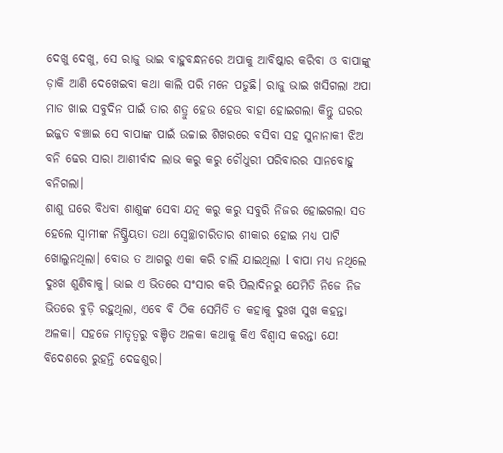ଦେଖୁ ଦେଖୁ, ସେ ରାଜୁ ଭାଇ ବାହୁବନ୍ଧନରେ ଅପାକୁ ଆବିଷ୍କାର କରିବା ଓ ବାପାଙ୍କୁ ଡ଼ାକି ଆଣି ଦେଖେଇବା କଥା କାଲି ପରି ମନେ ପଡୁଛି। ରାଜୁ ଭାଇ ଖସିଗଲା ଅପା ମାଡ ଖାଇ ସବୁଦିନ ପାଇଁ ତାର ଶତ୍ରୁ ହେଉ ହେଉ ବାହା ହୋଇଗଲା କିନ୍ତୁ ଘରର ଇଜ୍ଜତ ବଞ୍ଚାଇ ସେ ବାପାଙ୍କ ପାଇଁ ଉଚ୍ଚାଇ ଶିଖରରେ ବସିବା ସହ ସୁନାନାକୀ ଝିଅ ବନି ଢେର ସାରା ଆଶୀର୍ବାଦ ଲାଭ କରୁ କରୁ ଚୌଧୁରୀ ପରିବାରର ସାନବୋହୁ ବନିଗଲା।
ଶାଶୁ ଘରେ ବିଧବା ଶାଶୁଙ୍କ ସେବା ଯତ୍ନ କରୁ କରୁ ସବୁରି ନିଜର ହୋଇଗଲା ସତ ହେଲେ ସ୍ଵାମୀଙ୍କ ନିଷ୍କ୍ରିୟତା ତଥା ସ୍ୱେଚ୍ଛାଚାରିତାର ଶୀକାର ହୋଇ ମଧ୍ଯ ପାଟି ଖୋଲୁନଥିଲା। ବୋଉ ତ ଆଗରୁ ଏକା କରି ଚାଲି ଯାଇଥିଲା l ବାପା ମଧ୍ଯ ନଥିଲେ ଦୁଃଖ ଶୁଣିବାକୁ। ଭାଇ ଏ ଭିତରେ ସଂସାର କରି ପିଲାଦିନରୁ ଯେମିତି ନିଜେ ନିଜ ଭିତରେ ବୁଡ଼ି ରହୁଥିଲା, ଏବେ ବି ଠିକ ସେମିତି ତ କହାକୁ ଦୁଃଖ ସୁଖ କହନ୍ତା ଅଳକା। ସହଜେ ମାତୃତ୍ୱରୁ ବଞ୍ଚିତ ଅଳକା କଥାକୁ କିଏ ବିଶ୍ୱାସ କରନ୍ତା ଯେ!
ବିଦେଶରେ ରୁହନ୍ତି ଦେଢଶୁର।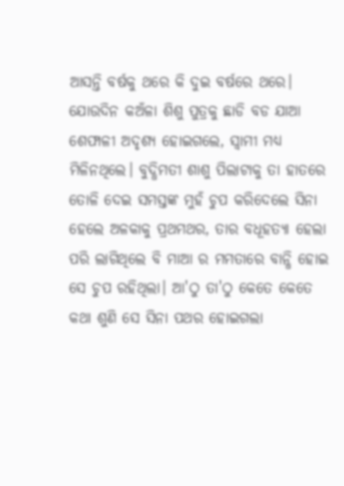ଆସନ୍ତି ବର୍ଷକୁ ଥରେ କି ଦୁଇ ବର୍ଷରେ ଥରେ। ଯୋଉଦିନ କଅଁଳା ଶିଶୁ ପୁତ୍ରକୁ ଛାଡି ବଡ ଯାଆ ଶେଫାଳୀ ଅଦୃଶ୍ୟ ହୋଇଗଲେ, ସ୍ଵାମୀ ମଧ୍ୟ ମିଳିନଥିଲେ। ବୁଦ୍ଧିମତୀ ଶାଶୁ ପିଲାଟାକୁ ତା ହାତରେ ତୋଳି ଦେଇ ସମସ୍ତଙ୍କ ମୁହଁ ଚୁପ କରିଦେଲେ ସିନା ହେଲେ ଅଳକାକୁ ପ୍ରଥମଥର, ତାର ବଧୂହତ୍ୟା ହେଲା ପରି ଲାଗିଥିଲେ ବି ମାଆ ର ମମତାରେ ବାନ୍ଧି ହୋଇ ସେ ଚୁପ ରହିଥିଲା। ଆ'ଠୁ ତା'ଠୁ କେତେ କେତେ କଥା ଶୁଣି ସେ ସିନା ପଥର ହୋଇଗଲା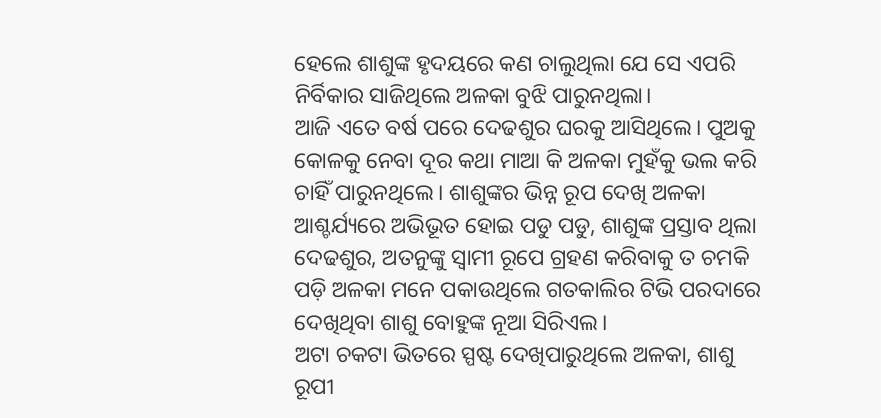ହେଲେ ଶାଶୁଙ୍କ ହୃଦୟରେ କଣ ଚାଲୁଥିଲା ଯେ ସେ ଏପରି ନିର୍ବିକାର ସାଜିଥିଲେ ଅଳକା ବୁଝି ପାରୁନଥିଲା।
ଆଜି ଏତେ ବର୍ଷ ପରେ ଦେଢଶୁର ଘରକୁ ଆସିଥିଲେ। ପୁଅକୁ କୋଳକୁ ନେବା ଦୂର କଥା ମାଆ କି ଅଳକା ମୁହଁକୁ ଭଲ କରି ଚାହିଁ ପାରୁନଥିଲେ। ଶାଶୁଙ୍କର ଭିନ୍ନ ରୂପ ଦେଖି ଅଳକା ଆଶ୍ଚର୍ଯ୍ୟରେ ଅଭିଭୂତ ହୋଇ ପଡୁ ପଡୁ, ଶାଶୁଙ୍କ ପ୍ରସ୍ତାବ ଥିଲା ଦେଢଶୁର, ଅତନୁଙ୍କୁ ସ୍ଵାମୀ ରୂପେ ଗ୍ରହଣ କରିବାକୁ ତ ଚମକି ପଡ଼ି ଅଳକା ମନେ ପକାଉଥିଲେ ଗତକାଲିର ଟିଭି ପରଦାରେ ଦେଖିଥିବା ଶାଶୁ ବୋହୁଙ୍କ ନୂଆ ସିରିଏଲ।
ଅଟା ଚକଟା ଭିତରେ ସ୍ପଷ୍ଟ ଦେଖିପାରୁଥିଲେ ଅଳକା, ଶାଶୁ ରୂପୀ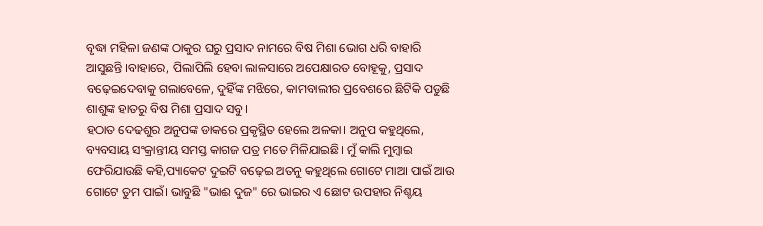ବୃଦ୍ଧା ମହିଳା ଜଣଙ୍କ ଠାକୁର ଘରୁ ପ୍ରସାଦ ନାମରେ ବିଷ ମିଶା ଭୋଗ ଧରି ବାହାରି ଆସୁଛନ୍ତି ।ବାହାରେ, ପିଲାପିଲି ହେବା ଲାଳସାରେ ଅପେକ୍ଷାରତ ବୋହୂକୁ, ପ୍ରସାଦ ବଢ଼େଇଦେବାକୁ ଗଲାବେଳେ, ଦୁହିଁଙ୍କ ମଝିରେ, କାମବାଲୀର ପ୍ରବେଶରେ ଛିଟିକି ପଡୁଛି ଶାଶୁଙ୍କ ହାତରୁ ବିଷ ମିଶା ପ୍ରସାଦ ସବୁ।
ହଠାତ ଦେଢଶୁର ଅନୁପଙ୍କ ଡାକରେ ପ୍ରକୃସ୍ଥିତ ହେଲେ ଅଳକା। ଅନୁପ କହୁଥିଲେ, ବ୍ୟବସାୟ ସଂକ୍ରାନ୍ତୀୟ ସମସ୍ତ କାଗଜ ପତ୍ର ମତେ ମିଳିଯାଇଛି। ମୁଁ କାଲି ମୁମ୍ବାଇ ଫେରିଯାଉଛି କହି,ପ୍ୟାକେଟ ଦୁଇଟି ବଢ଼େଇ ଅତନୁ କହୁଥିଲେ ଗୋଟେ ମାଆ ପାଇଁ ଆଉ ଗୋଟେ ତୁମ ପାଇଁ। ଭାବୁଛି "ଭାଈ ଦୁଜ" ରେ ଭାଇର ଏ ଛୋଟ ଉପହାର ନିଶ୍ଚୟ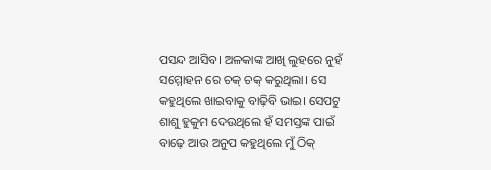ପସନ୍ଦ ଆସିବ। ଅଳକାଙ୍କ ଆଖି ଲୁହରେ ନୁହଁ ସମ୍ମୋହନ ରେ ଚକ୍ ଚକ୍ କରୁଥିଲା। ସେ କହୁଥିଲେ ଖାଇବାକୁ ବାଢ଼ିବି ଭାଇ। ସେପଟୁ ଶାଶୁ ହୁକୁମ ଦେଉଥିଲେ ହଁ ସମସ୍ତଙ୍କ ପାଇଁ ବାଢ଼େ ଆଉ ଅନୁପ କହୁଥିଲେ ମୁଁ ଠିକ୍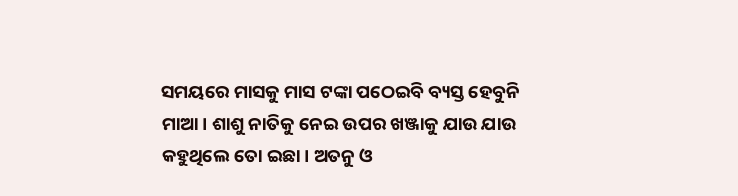ସମୟରେ ମାସକୁ ମାସ ଟଙ୍କା ପଠେଇବି ବ୍ୟସ୍ତ ହେବୁନି ମାଆ। ଶାଶୁ ନାତିକୁ ନେଇ ଉପର ଖଞ୍ଜାକୁ ଯାଉ ଯାଉ କହୁଥିଲେ ତୋ ଇଛା। ଅତନୁ ଓ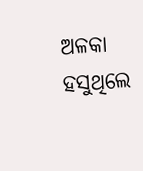ଅଳକା ହସୁଥିଲେ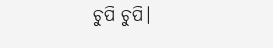ଚୁପି ଚୁପି।